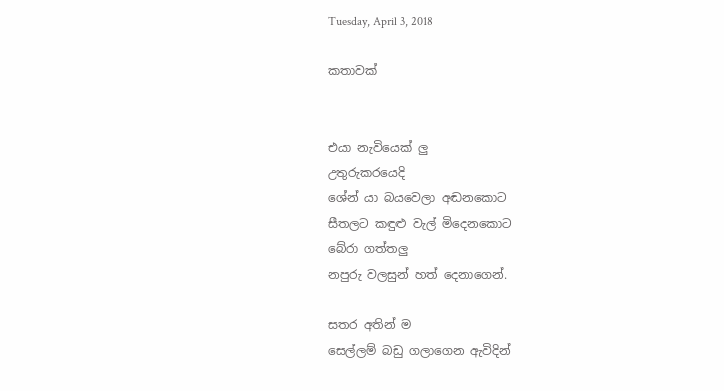Tuesday, April 3, 2018

කතාවක්


එයා නැවියෙක් ලු
උතුරුකරයෙදි
ශේන්‍ යා බයවෙලා අඬනකොට
සීතලට කඳුළු වැල් මිදෙනකොට
බේරා ගත්තලු
නපුරු වලසුන් හත් දෙනාගෙන්.

සතර අතින් ම
සෙල්ලම් බඩු ගලාගෙන ඇවිදින්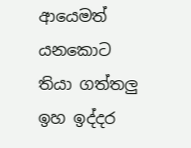ආයෙමත් යනකොට
තියා ගත්තලු ඉහ ඉද්දර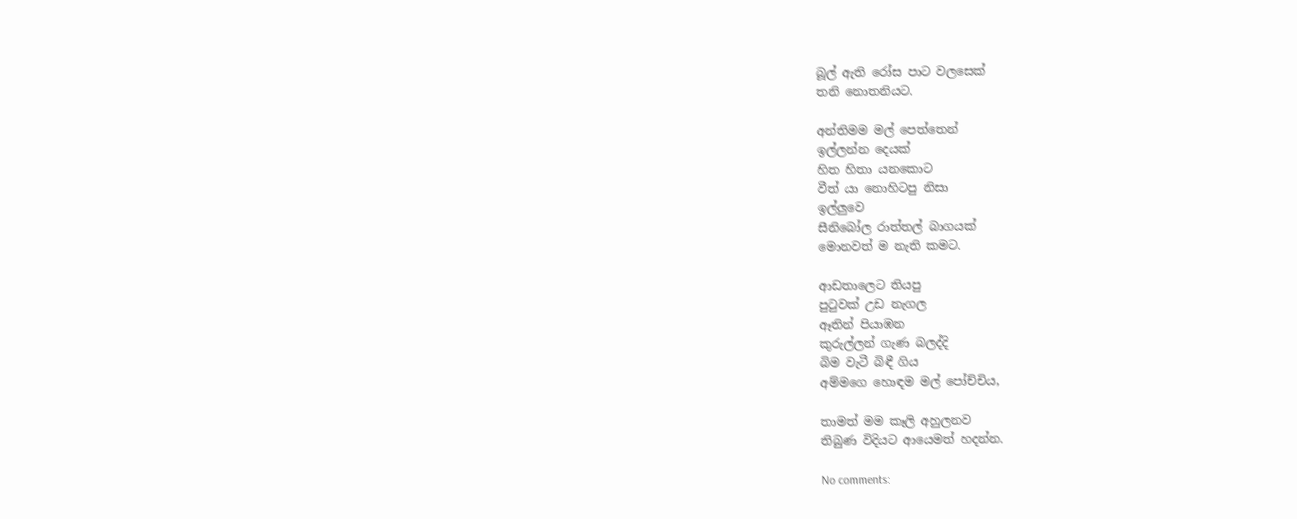බූල් ඇති රෝස පාට වලසෙක්
තනි නොතනියට.

අන්තිමම මල් පෙත්තෙන්
ඉල්ලන්න දෙයක්
හිත හිතා යනකොට
වීත්‍ යා නොහිටපු නිසා
ඉල්ලුවෙ
සීනිබෝල රාත්තල් බාගයක්
මොනවත් ම නැති කමට.

ආඩතාලෙට තියපු
පුටුවක් උඩ නැගල
ඈතින් පියාඹන
කුරුල්ලන් ගැණ බලද්දි
බිම වැටී බිඳී ගිය
අම්මගෙ හොඳම මල් පෝච්චිය,

තාමත් මම කෑලි අහුලනව
තිබුණ විදියට ආයෙමත් හදන්න.

No comments: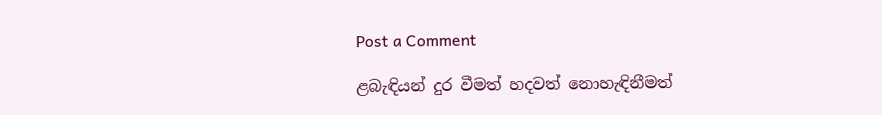Post a Comment

ළබැඳියන් දුර වීමත් හදවත් නොහැඳිනීමත්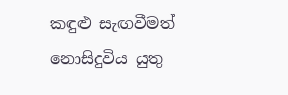කඳුළු සැඟවීමත් නොසිදුවිය යුතු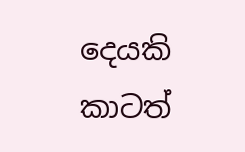දෙයකි කාටත්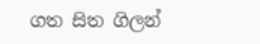ගත සිත ගිලන්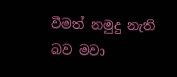වීමත් නමුදු නැති බව මවා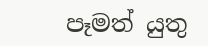පෑමත් යුතු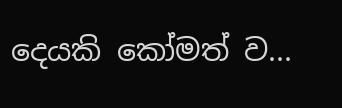දෙයකි කෝමත් ව...